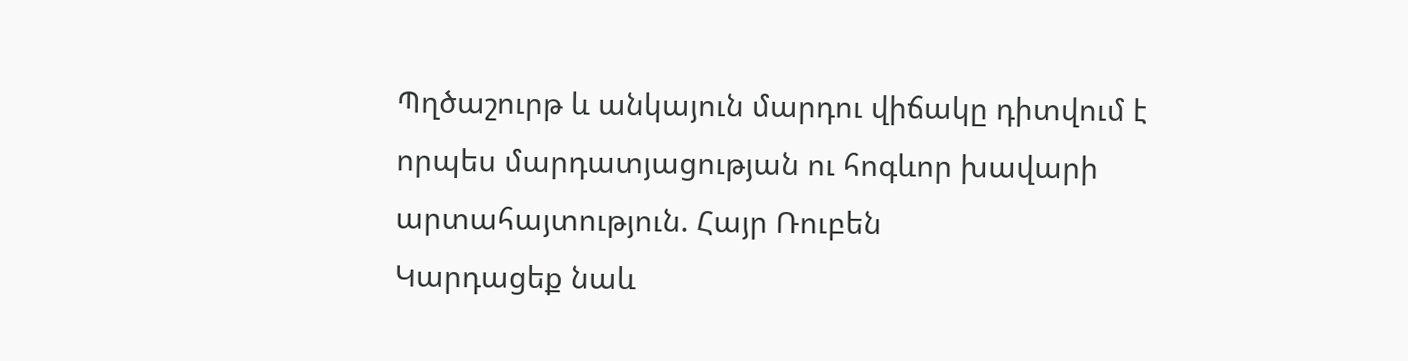Պղծաշուրթ և անկայուն մարդու վիճակը դիտվում է որպես մարդատյացության ու հոգևոր խավարի արտահայտություն. Հայր Ռուբեն
Կարդացեք նաև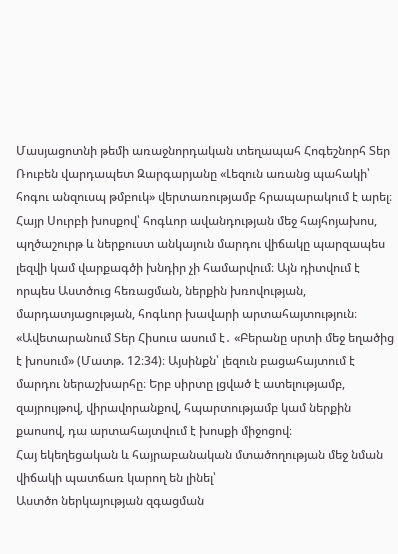Մասյացոտնի թեմի առաջնորդական տեղապահ Հոգեշնորհ Տեր Ռուբեն վարդապետ Զարգարյանը «Լեզուն առանց պահակի՝ հոգու անզուսպ թմբուկ» վերտառությամբ հրապարակում է արել։
Հայր Սուրբի խոսքով՝ հոգևոր ավանդության մեջ հայհոյախոս, պղծաշուրթ և ներքուստ անկայուն մարդու վիճակը պարզապես լեզվի կամ վարքագծի խնդիր չի համարվում։ Այն դիտվում է որպես Աստծուց հեռացման, ներքին խռովության, մարդատյացության, հոգևոր խավարի արտահայտություն։
«Ավետարանում Տեր Հիսուս ասում է․ «Բերանը սրտի մեջ եղածից է խոսում» (Մատթ. 12։34)։ Այսինքն՝ լեզուն բացահայտում է մարդու ներաշխարհը։ Երբ սիրտը լցված է ատելությամբ, զայրույթով, վիրավորանքով, հպարտությամբ կամ ներքին քաոսով, դա արտահայտվում է խոսքի միջոցով։
Հայ եկեղեցական և հայրաբանական մտածողության մեջ նման վիճակի պատճառ կարող են լինել՝
Աստծո ներկայության զգացման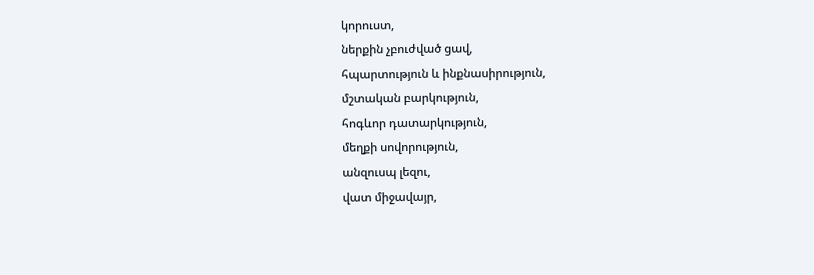կորուստ,
ներքին չբուժված ցավ,
հպարտություն և ինքնասիրություն,
մշտական բարկություն,
հոգևոր դատարկություն,
մեղքի սովորություն,
անզուսպ լեզու,
վատ միջավայր,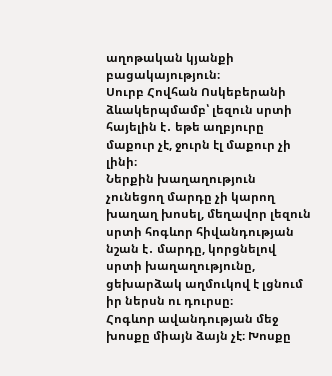աղոթական կյանքի բացակայություն։
Սուրբ Հովհան Ոսկեբերանի ձևակերպմամբ՝ լեզուն սրտի հայելին է․ եթե աղբյուրը մաքուր չէ, ջուրն էլ մաքուր չի լինի։
Ներքին խաղաղություն չունեցող մարդը չի կարող խաղաղ խոսել, մեղավոր լեզուն սրտի հոգևոր հիվանդության նշան է․ մարդը, կորցնելով սրտի խաղաղությունը, ցեխարձակ աղմուկով է լցնում իր ներսն ու դուրսը։
Հոգևոր ավանդության մեջ խոսքը միայն ձայն չէ։ Խոսքը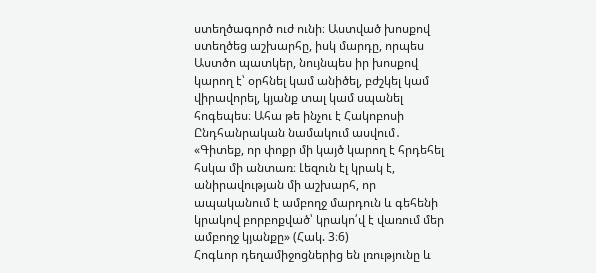ստեղծագործ ուժ ունի։ Աստված խոսքով ստեղծեց աշխարհը, իսկ մարդը, որպես Աստծո պատկեր, նույնպես իր խոսքով կարող է՝ օրհնել կամ անիծել, բժշկել կամ վիրավորել, կյանք տալ կամ սպանել հոգեպես։ Ահա թե ինչու է Հակոբոսի Ընդհանրական նամակում ասվում․ «Գիտեք, որ փոքր մի կայծ կարող է հրդեհել հսկա մի անտառ։ Լեզուն էլ կրակ է, անիրավության մի աշխարհ, որ ապականում է ամբողջ մարդուն և գեհենի կրակով բորբոքված՝ կրակո՛վ է վառում մեր ամբողջ կյանքը» (Հակ. 3։6)
Հոգևոր դեղամիջոցներից են լռությունը և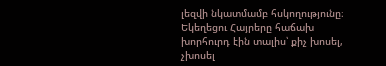լեզվի նկատմամբ հսկողությունը։ Եկեղեցու Հայրերը հաճախ խորհուրդ էին տալիս՝ քիչ խոսել, չխոսել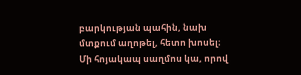բարկության պահին, նախ մտքում աղոթել, հետո խոսել։
Մի հոյակապ սաղմոս կա, որով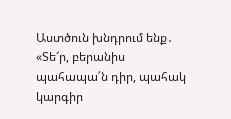Աստծուն խնդրում ենք․ «Տե՜ր, բերանիս պահապա՛ն դիր, պահակ կարգիր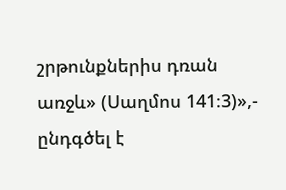շրթունքներիս դռան առջև» (Սաղմոս 141։3)»,- ընդգծել է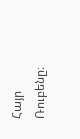Հայր Ռուբենը։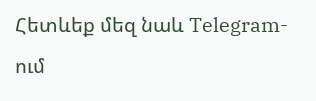Հետևեք մեզ նաև Telegram-ում